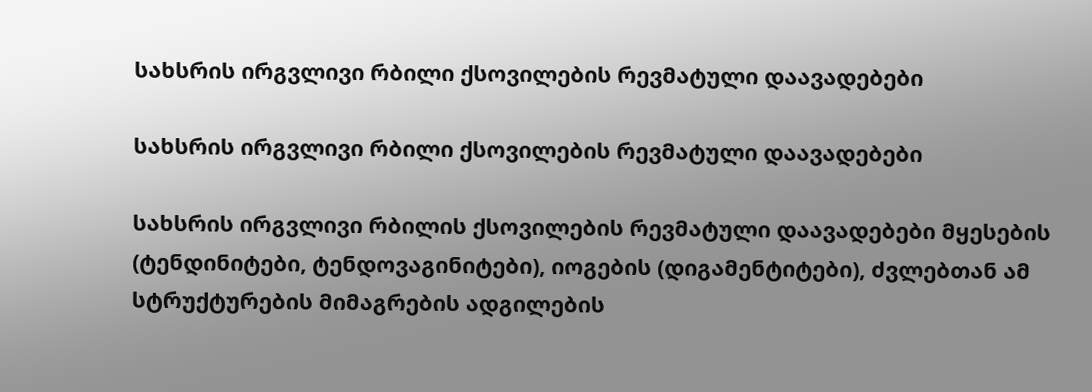სახსრის ირგვლივი რბილი ქსოვილების რევმატული დაავადებები

სახსრის ირგვლივი რბილი ქსოვილების რევმატული დაავადებები

სახსრის ირგვლივი რბილის ქსოვილების რევმატული დაავადებები მყესების (ტენდინიტები, ტენდოვაგინიტები), იოგების (დიგამენტიტები), ძვლებთან ამ სტრუქტურების მიმაგრების ადგილების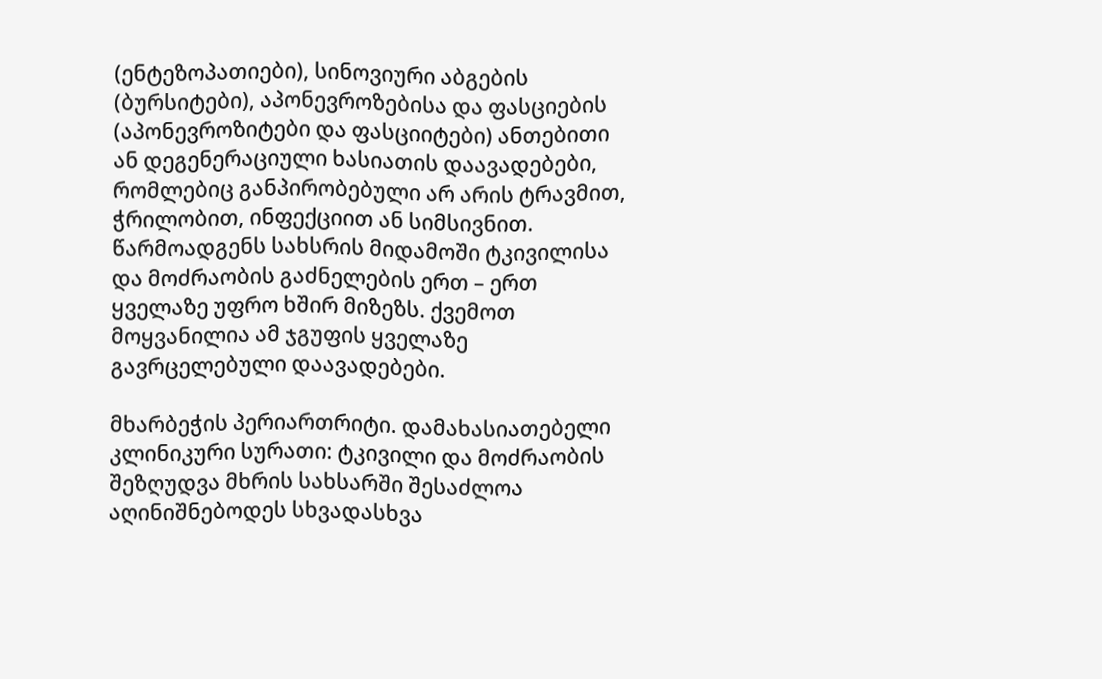(ენტეზოპათიები), სინოვიური აბგების (ბურსიტები), აპონევროზებისა და ფასციების (აპონევროზიტები და ფასციიტები) ანთებითი ან დეგენერაციული ხასიათის დაავადებები, რომლებიც განპირობებული არ არის ტრავმით, ჭრილობით, ინფექციით ან სიმსივნით. წარმოადგენს სახსრის მიდამოში ტკივილისა და მოძრაობის გაძნელების ერთ – ერთ ყველაზე უფრო ხშირ მიზეზს. ქვემოთ მოყვანილია ამ ჯგუფის ყველაზე გავრცელებული დაავადებები.

მხარბეჭის პერიართრიტი. დამახასიათებელი კლინიკური სურათი: ტკივილი და მოძრაობის შეზღუდვა მხრის სახსარში შესაძლოა აღინიშნებოდეს სხვადასხვა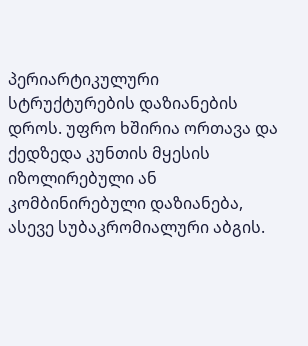პერიარტიკულური სტრუქტურების დაზიანების დროს. უფრო ხშირია ორთავა და ქედზედა კუნთის მყესის იზოლირებული ან კომბინირებული დაზიანება, ასევე სუბაკრომიალური აბგის.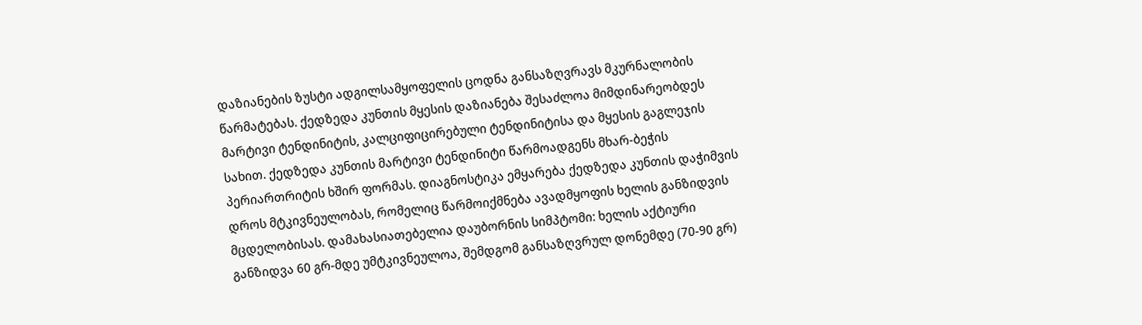დაზიანების ზუსტი ადგილსამყოფელის ცოდნა განსაზღვრავს მკურნალობის წარმატებას. ქედზედა კუნთის მყესის დაზიანება შესაძლოა მიმდინარეობდეს მარტივი ტენდინიტის, კალციფიცირებული ტენდინიტისა და მყესის გაგლეჯის სახით. ქედზედა კუნთის მარტივი ტენდინიტი წარმოადგენს მხარ-ბეჭის პერიართრიტის ხშირ ფორმას. დიაგნოსტიკა ემყარება ქედზედა კუნთის დაჭიმვის დროს მტკივნეულობას, რომელიც წარმოიქმნება ავადმყოფის ხელის განზიდვის მცდელობისას. დამახასიათებელია დაუბორნის სიმპტომი: ხელის აქტიური განზიდვა 60 გრ-მდე უმტკივნეულოა, შემდგომ განსაზღვრულ დონემდე (70-90 გრ)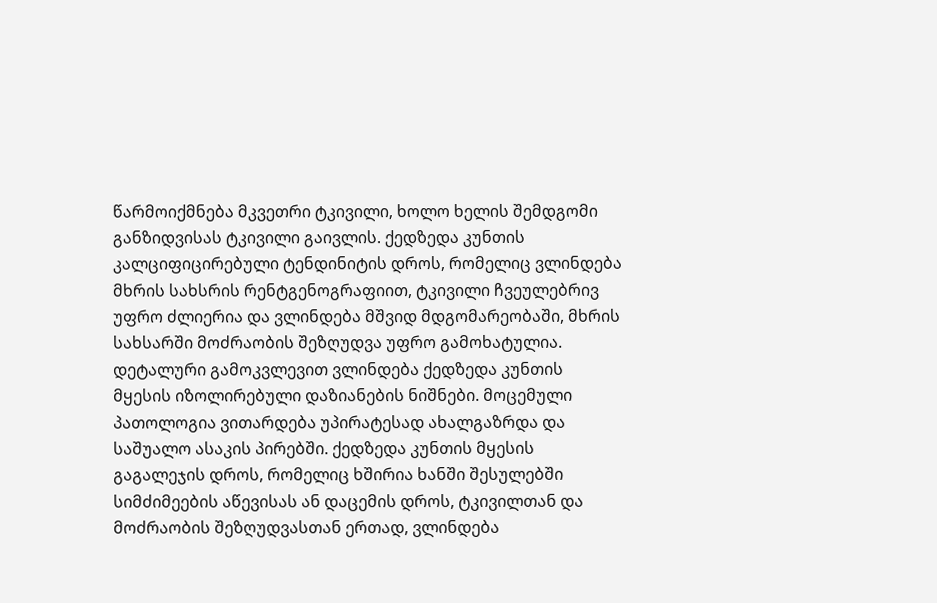წარმოიქმნება მკვეთრი ტკივილი, ხოლო ხელის შემდგომი განზიდვისას ტკივილი გაივლის. ქედზედა კუნთის კალციფიცირებული ტენდინიტის დროს, რომელიც ვლინდება მხრის სახსრის რენტგენოგრაფიით, ტკივილი ჩვეულებრივ უფრო ძლიერია და ვლინდება მშვიდ მდგომარეობაში, მხრის სახსარში მოძრაობის შეზღუდვა უფრო გამოხატულია. დეტალური გამოკვლევით ვლინდება ქედზედა კუნთის მყესის იზოლირებული დაზიანების ნიშნები. მოცემული პათოლოგია ვითარდება უპირატესად ახალგაზრდა და საშუალო ასაკის პირებში. ქედზედა კუნთის მყესის გაგალეჯის დროს, რომელიც ხშირია ხანში შესულებში სიმძიმეების აწევისას ან დაცემის დროს, ტკივილთან და მოძრაობის შეზღუდვასთან ერთად, ვლინდება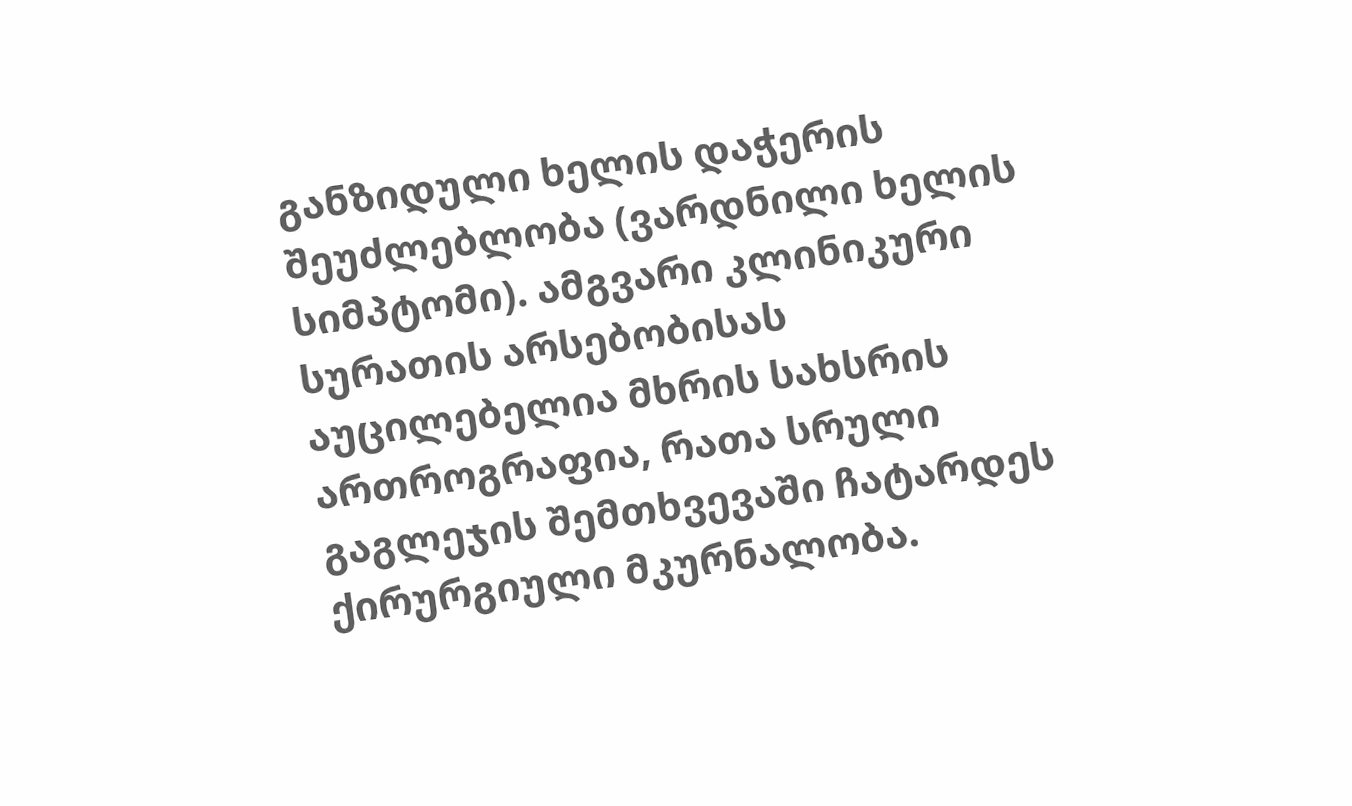განზიდული ხელის დაჭერის შეუძლებლობა (ვარდნილი ხელის სიმპტომი). ამგვარი კლინიკური სურათის არსებობისას აუცილებელია მხრის სახსრის ართროგრაფია, რათა სრული გაგლეჯის შემთხვევაში ჩატარდეს ქირურგიული მკურნალობა.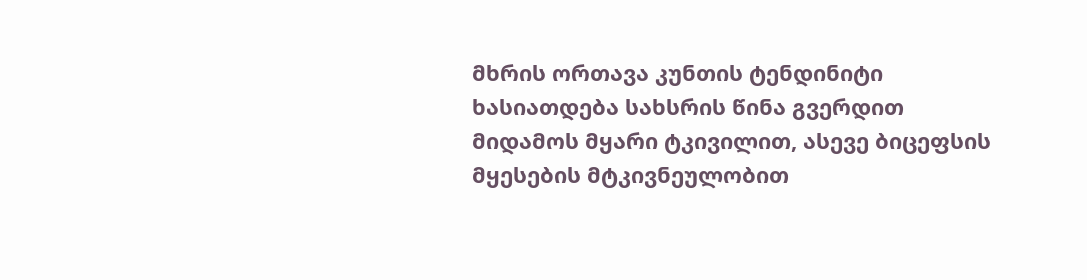მხრის ორთავა კუნთის ტენდინიტი ხასიათდება სახსრის წინა გვერდით მიდამოს მყარი ტკივილით, ასევე ბიცეფსის მყესების მტკივნეულობით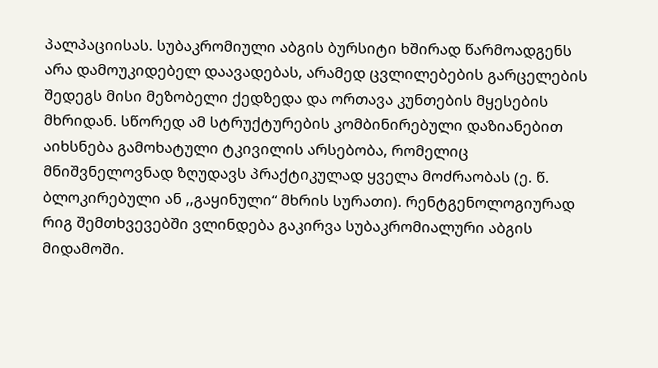პალპაციისას. სუბაკრომიული აბგის ბურსიტი ხშირად წარმოადგენს არა დამოუკიდებელ დაავადებას, არამედ ცვლილებების გარცელების შედეგს მისი მეზობელი ქედზედა და ორთავა კუნთების მყესების მხრიდან. სწორედ ამ სტრუქტურების კომბინირებული დაზიანებით აიხსნება გამოხატული ტკივილის არსებობა, რომელიც მნიშვნელოვნად ზღუდავს პრაქტიკულად ყველა მოძრაობას (ე. წ. ბლოკირებული ან ,,გაყინული“ მხრის სურათი). რენტგენოლოგიურად რიგ შემთხვევებში ვლინდება გაკირვა სუბაკრომიალური აბგის მიდამოში.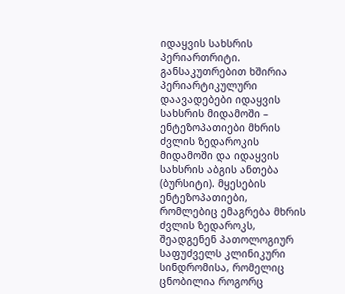იდაყვის სახსრის პერიართრიტი. განსაკუთრებით ხშირია პერიარტიკულური დაავადებები იდაყვის სახსრის მიდამოში – ენტეზოპათიები მხრის ძვლის ზედაროკის მიდამოში და იდაყვის სახსრის აბგის ანთება (ბურსიტი). მყესების ენტეზოპათიები, რომლებიც ემაგრება მხრის ძვლის ზედაროკს, შეადგენენ პათოლოგიურ საფუძველს კლინიკური სინდრომისა, რომელიც ცნობილია როგორც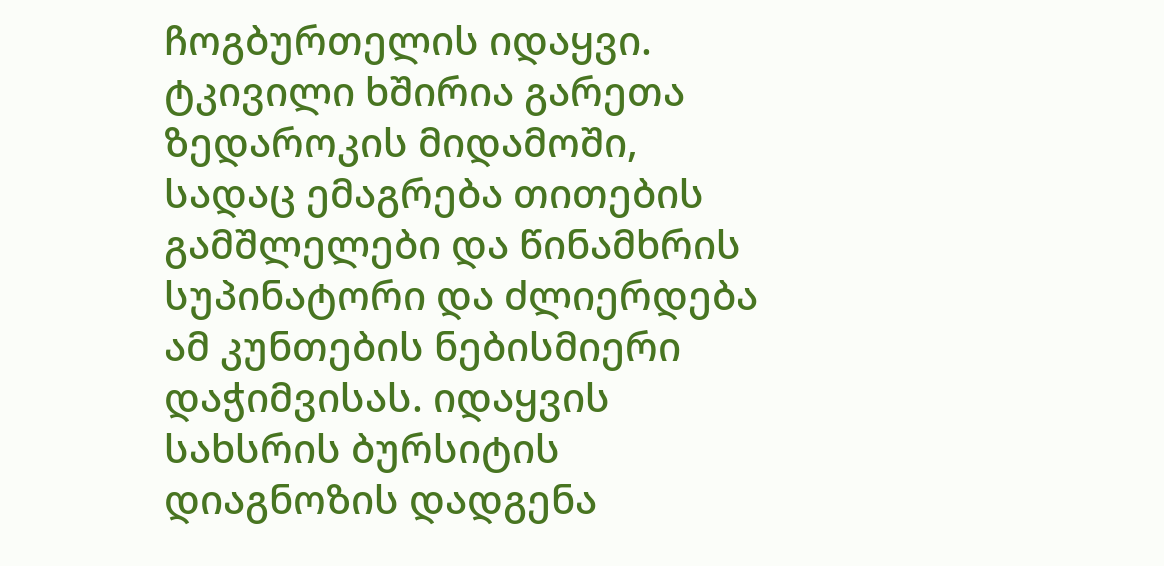ჩოგბურთელის იდაყვი. ტკივილი ხშირია გარეთა ზედაროკის მიდამოში, სადაც ემაგრება თითების გამშლელები და წინამხრის სუპინატორი და ძლიერდება ამ კუნთების ნებისმიერი დაჭიმვისას. იდაყვის სახსრის ბურსიტის დიაგნოზის დადგენა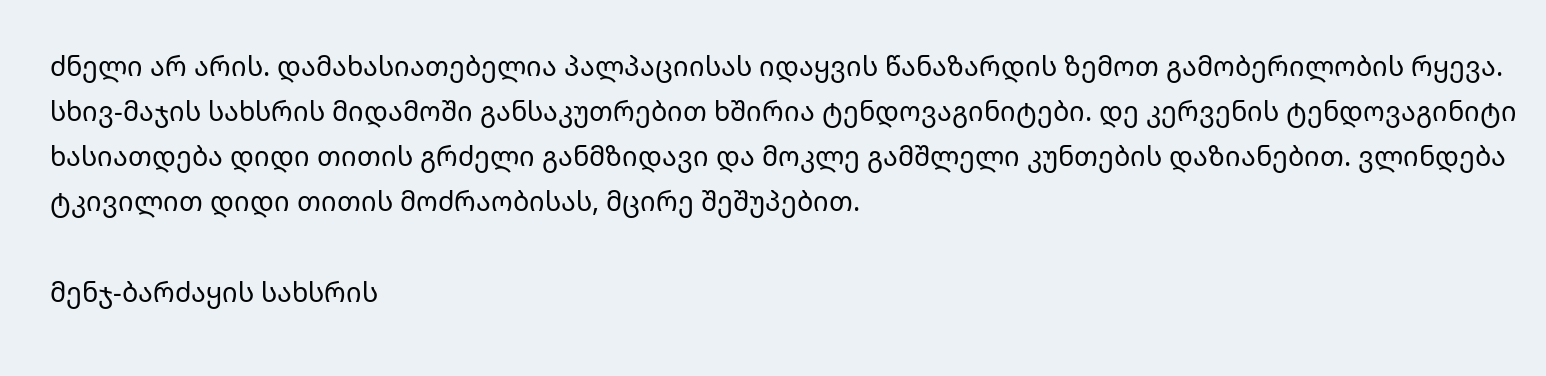ძნელი არ არის. დამახასიათებელია პალპაციისას იდაყვის წანაზარდის ზემოთ გამობერილობის რყევა. სხივ-მაჯის სახსრის მიდამოში განსაკუთრებით ხშირია ტენდოვაგინიტები. დე კერვენის ტენდოვაგინიტი ხასიათდება დიდი თითის გრძელი განმზიდავი და მოკლე გამშლელი კუნთების დაზიანებით. ვლინდება ტკივილით დიდი თითის მოძრაობისას, მცირე შეშუპებით.

მენჯ-ბარძაყის სახსრის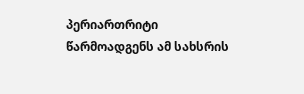პერიართრიტი წარმოადგენს ამ სახსრის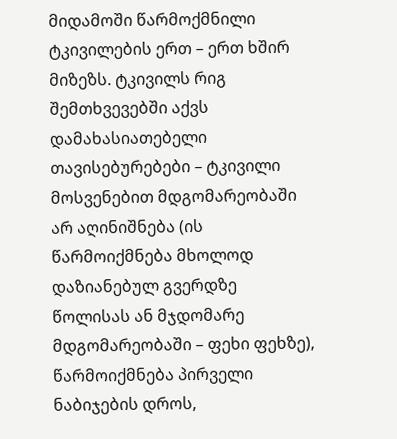მიდამოში წარმოქმნილი ტკივილების ერთ – ერთ ხშირ მიზეზს. ტკივილს რიგ შემთხვევებში აქვს დამახასიათებელი თავისებურებები – ტკივილი მოსვენებით მდგომარეობაში არ აღინიშნება (ის წარმოიქმნება მხოლოდ დაზიანებულ გვერდზე წოლისას ან მჯდომარე მდგომარეობაში – ფეხი ფეხზე), წარმოიქმნება პირველი ნაბიჯების დროს,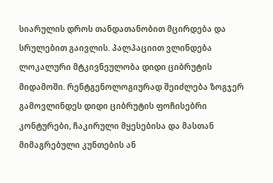სიარულის დროს თანდათანობით მცირდება და სრულებით გაივლის. პალპაციით ვლინდება ლოკალური მტკივნეულობა დიდი ციბრუტის მიდამოში. რენტგენოლოგიურად შეიძლება ზოგჯერ გამოვლინდეს დიდი ციბრუტის ფოჩისებრი კონტურები, ჩაკირული მყესებისა და მასთან მიმაგრებული კუნთების ან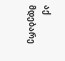აქ მდებარე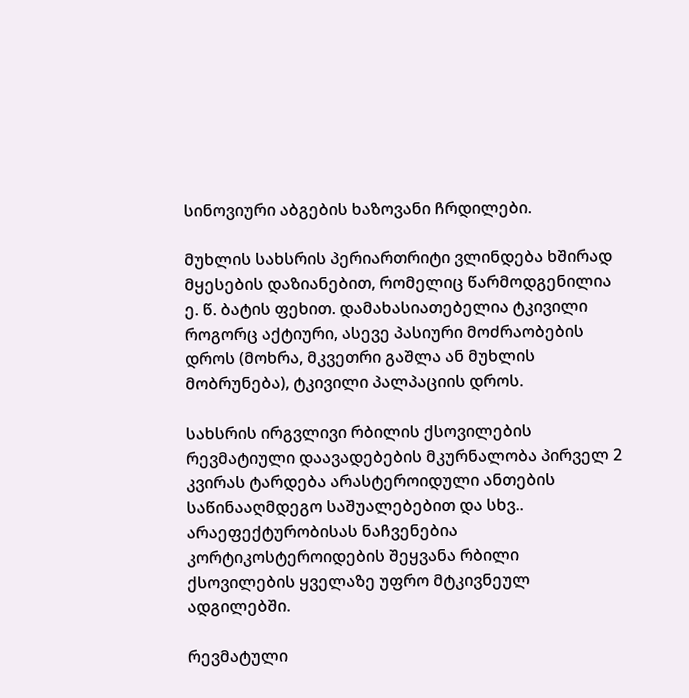სინოვიური აბგების ხაზოვანი ჩრდილები.

მუხლის სახსრის პერიართრიტი ვლინდება ხშირად მყესების დაზიანებით, რომელიც წარმოდგენილია ე. წ. ბატის ფეხით. დამახასიათებელია ტკივილი როგორც აქტიური, ასევე პასიური მოძრაობების დროს (მოხრა, მკვეთრი გაშლა ან მუხლის მობრუნება), ტკივილი პალპაციის დროს.

სახსრის ირგვლივი რბილის ქსოვილების რევმატიული დაავადებების მკურნალობა პირველ 2 კვირას ტარდება არასტეროიდული ანთების საწინააღმდეგო საშუალებებით და სხვ.. არაეფექტურობისას ნაჩვენებია კორტიკოსტეროიდების შეყვანა რბილი ქსოვილების ყველაზე უფრო მტკივნეულ ადგილებში.

რევმატული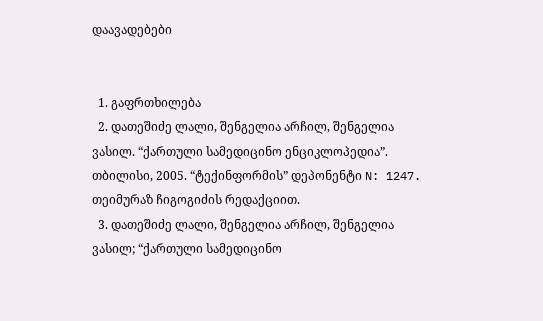დაავადებები


  1. გაფრთხილება
  2. დათეშიძე ლალი, შენგელია არჩილ, შენგელია ვასილ. “ქართული სამედიცინო ენციკლოპედია”. თბილისი, 2005. “ტექინფორმის” დეპონენტი N: 1247. თეიმურაზ ჩიგოგიძის რედაქციით.
  3. დათეშიძე ლალი, შენგელია არჩილ, შენგელია ვასილ; “ქართული სამედიცინო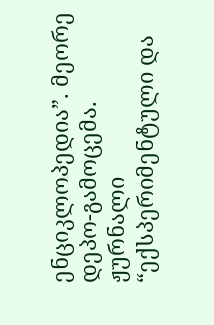ენციკლოპედია”. მეორე დეპო-გამოცემა. ჟურნალი “ექსპერიმენტული და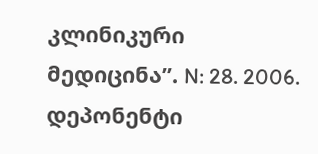კლინიკური მედიცინა”. N: 28. 2006. დეპონენტი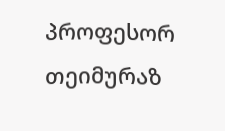პროფესორ თეიმურაზ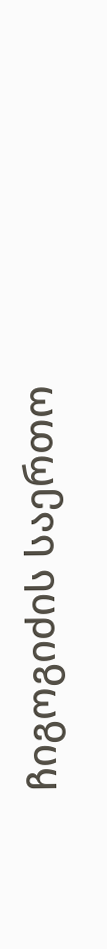ჩიგოგიძის საერთო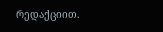რედაქციით.